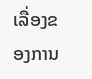ເລື່ອງຂອງການ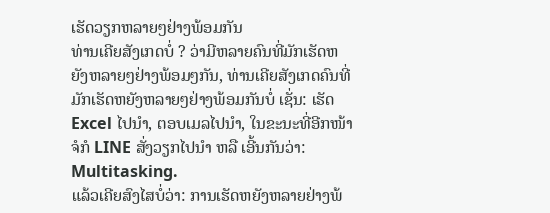ເຮັດວຽກຫລາຍໆຢ່າງພ້ອມກັນ
ທ່ານເຄີຍສັງເກດບໍ່ ? ວ່າມີຫລາຍຄົນທີ່ມັກເຮັດຫຍັງຫລາຍໆຢ່າງພ້ອມໆກັນ, ທ່ານເຄີຍສັງເກດຄົນທີ່ມັກເຮັດຫຍັງຫລາຍໆຢ່າງພ້ອມກັນບໍ່ ເຊັ່ນ: ເຮັດ Excel ໄປນຳ, ຕອບເມລໄປນຳ, ໃນຂະນະທີ່ອີກໜ້າຈໍກໍ LINE ສັ່ງວຽກໄປນຳ ຫລື ເອີ້ນກັນວ່າ: Multitasking.
ແລ້ວເຄີຍສົງໄສບໍ່ວ່າ: ການເຮັດຫຍັງຫລາຍຢ່າງພ້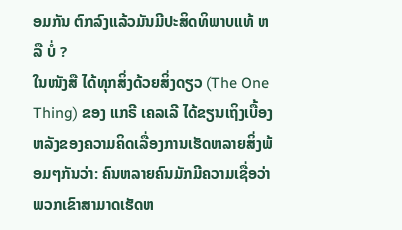ອມກັນ ຕົກລົງແລ້ວມັນມີປະສິດທິພາບແທ້ ຫລື ບໍ່ ?
ໃນໜັງສື ໄດ້ທຸກສິ່ງດ້ວຍສິ່ງດຽວ (The One Thing) ຂອງ ແກຣີ ເຄລເລີ ໄດ້ຂຽນເຖິງເບື້ອງຫລັງຂອງຄວາມຄິດເລື່ອງການເຮັດຫລາຍສິ່ງພ້ອມໆກັນວ່າ: ຄົນຫລາຍຄົນມັກມີຄວາມເຊື່ອວ່າ ພວກເຂົາສາມາດເຮັດຫ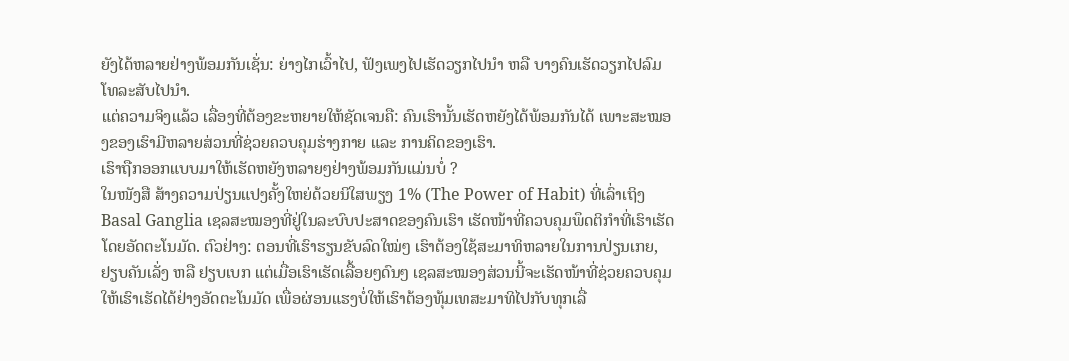ຍັງໄດ້ຫລາຍຢ່າງພ້ອມກັນເຊັ່ນ: ຍ່າງໄກເວົ້າໄປ, ຟັງເພງໄປເຮັດວຽກໄປນຳ ຫລື ບາງຄົນເຮັດວຽກໄປລົມໂທລະສັບໄປນຳ.
ແຕ່ຄວາມຈິງແລ້ວ ເລື່ອງທີ່ຕ້ອງຂະຫຍາຍໃຫ້ຊັດເຈນຄື: ຄົນເຮົານັ້ນເຮັດຫຍັງໄດ້ພ້ອມກັນໄດ້ ເພາະສະໝອງຂອງເຮົາມີຫລາຍສ່ວນທີ່ຊ່ວຍຄວບຄຸມຮ່າງກາຍ ແລະ ການຄິດຂອງເຮົາ.
ເຮົາຖືກອອກແບບມາໃຫ້ເຮັດຫຍັງຫລາຍໆຢ່າງພ້ອມກັນແມ່ນບໍ່ ?
ໃນໜັງສື ສ້າງຄວາມປ່ຽນແປງຄັ້ງໃຫຍ່ດ້ວຍນິໃສພຽງ 1% (The Power of Habit) ທີ່ເລົ່າເຖິງ Basal Ganglia ເຊລສະໝອງທີ່ຢູ່ໃນລະບົບປະສາດຂອງຄົນເຮົາ ເຮັດໜ້າທີ່ຄວບຄຸມພຶດຕິກຳທີ່ເຮົາເຮັດໂດຍອັດຕະໂນມັດ. ຕົວຢ່າງ: ຕອນທີ່ເຮົາຮຽນຂັບລົດໃໝ່ໆ ເຮົາຕ້ອງໃຊ້ສະມາທິຫລາຍໃນການປ່ຽນເກຍ, ຢຽບຄັນເລັ່ງ ຫລື ຢຽບເບກ ແຕ່ເມື່ອເຮົາເຮັດເລື້ອຍໆດົນໆ ເຊລສະໝອງສ່ວນນີ້ຈະເຮັດໜ້າທີ່ຊ່ວຍຄວບຄຸມໃຫ້ເຮົາເຮັດໄດ້ຢ່າງອັດຕະໂນມັດ ເພື່ອຜ່ອນແຮງບໍ່ໃຫ້ເຮົາຕ້ອງທຸ້ມເທສະມາທິໄປກັບທຸກເລື່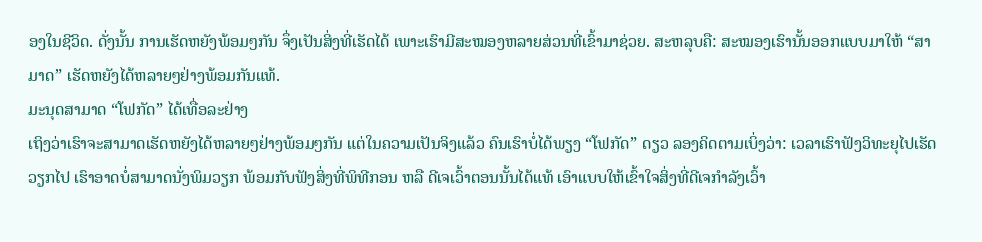ອງໃນຊີວິດ. ດັ່ງນັ້ນ ການເຮັດຫຍັງພ້ອມໆກັນ ຈຶ່ງເປັນສິ່ງທີ່ເຮັດໄດ້ ເພາະເຮົາມີສະໝອງຫລາຍສ່ວນທີ່ເຂົ້າມາຊ່ວຍ. ສະຫລຸບຄື: ສະໝອງເຮົານັ້ນອອກແບບມາໃຫ້ “ສາມາດ” ເຮັດຫຍັງໄດ້ຫລາຍໆຢ່າງພ້ອມກັນແທ້.
ມະນຸດສາມາດ “ໂຟກັດ” ໄດ້ເທື່ອລະຢ່າງ
ເຖິງວ່າເຮົາຈະສາມາດເຮັດຫຍັງໄດ້ຫລາຍໆຢ່າງພ້ອມໆກັນ ແຕ່ໃນຄວາມເປັນຈິງແລ້ວ ຄົນເຮົາບໍ່ໄດ້ພຽງ “ໂຟກັດ” ດຽວ ລອງຄິດຕາມເບິ່ງວ່າ: ເວລາເຮົາຟັງວິທະຍຸໄປເຮັດວຽກໄປ ເຮົາອາດບໍ່ສາມາດນັ່ງພິມວຽກ ພ້ອມກັບຟັງສິ່ງທີ່ພິທີກອນ ຫລື ດີເຈເວົ້າຕອນນັ້ນໄດ້ແທ້ ເອົາແບບໃຫ້ເຂົ້າໃຈສິ່ງທີ່ດີເຈກຳລັງເວົ້າ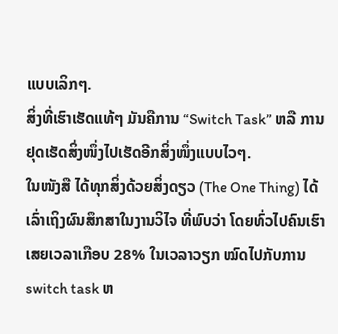ແບບເລິກໆ.
ສິ່ງທີ່ເຮົາເຮັດແທ້ໆ ມັນຄືການ “Switch Task” ຫລື ການຢຸດເຮັດສິ່ງໜຶ່ງໄປເຮັດອີກສິ່ງໜຶ່ງແບບໄວໆ.
ໃນໜັງສື ໄດ້ທຸກສິ່ງດ້ວຍສິ່ງດຽວ (The One Thing) ໄດ້ເລົ່າເຖິງຜົນສຶກສາໃນງານວິໄຈ ທີ່ພົບວ່າ ໂດຍທົ່ວໄປຄົນເຮົາເສຍເວລາເກືອບ 28% ໃນເວລາວຽກ ໝົດໄປກັບການ switch task ຫ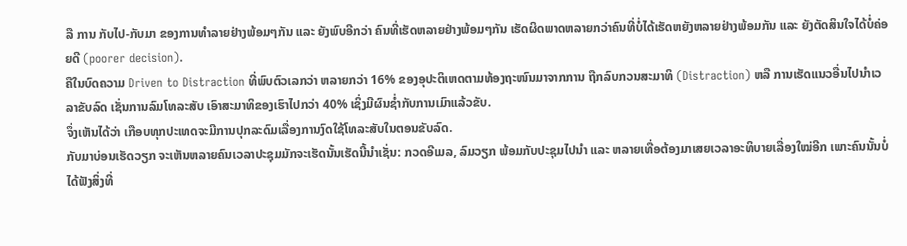ລື ການ ກັບໄປ-ກັບມາ ຂອງການທຳລາຍຢ່າງພ້ອມໆກັນ ແລະ ຍັງພົບອີກວ່າ ຄົນທີ່ເຮັດຫລາຍຢ່າງພ້ອມໆກັນ ເຮັດຜິດພາດຫລາຍກວ່າຄົນທີ່ບໍ່ໄດ້ເຮັດຫຍັງຫລາຍຢ່າງພ້ອມກັນ ແລະ ຍັງຕັດສິນໃຈໄດ້ບໍ່ຄ່ອຍດີ (poorer decision).
ຄືໃນບົດຄວາມ Driven to Distraction ທີ່ພົບຕົວເລກວ່າ ຫລາຍກວ່າ 16% ຂອງອຸປະຕິເຫດຕາມທ້ອງຖະໜົນມາຈາກການ ຖືກລົບກວນສະມາທິ (Distraction) ຫລື ການເຮັດແນວອື່ນໄປນຳເວລາຂັບລົດ ເຊັ່ນການລົມໂທລະສັບ ເອົາສະມາທິຂອງເຮົາໄປກວ່າ 40% ເຊິ່ງມີຜົນຊໍ່າກັບການເມົາແລ້ວຂັບ.
ຈຶ່ງເຫັນໄດ້ວ່າ ເກືອບທຸກປະເທດຈະມີການປຸກລະດົມເລື່ອງການງົດໃຊ້ໂທລະສັບໃນຕອນຂັບລົດ.
ກັບມາບ່ອນເຮັດວຽກ ຈະເຫັນຫລາຍຄົນເວລາປະຊຸມມັກຈະເຮັດນັ້ນເຮັດນີ້ນຳເຊັ່ນ: ກວດອີເມລ, ລົມວຽກ ພ້ອມກັບປະຊຸມໄປນຳ ແລະ ຫລາຍເທື່ອຕ້ອງມາເສຍເວລາອະທິບາຍເລື່ອງໃໝ່ອີກ ເພາະຄົນນັ້ນບໍ່ໄດ້ຟັງສິ່ງທີ່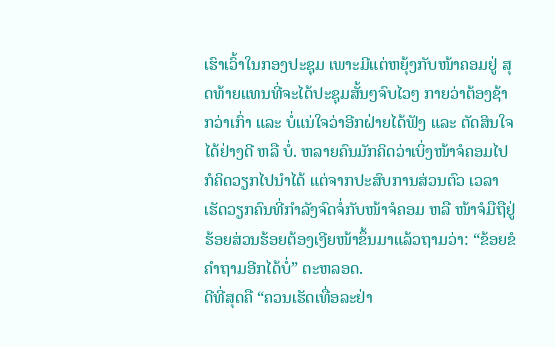ເຮົາເວົ້າໃນກອງປະຊຸມ ເພາະມີແຕ່ຫຍຸ້ງກັບໜ້າຄອມຢູ່ ສຸດທ້າຍແທນທີ່ຈະໄດ້ປະຊຸມສັ້ນໆຈົບໄວໆ ກາຍວ່າຕ້ອງຊ້າກວ່າເກົ່າ ແລະ ບໍ່ແນ່ໃຈວ່າອີກຝ່າຍໄດ້ຟັງ ແລະ ຕັດສິນໃຈໄດ້ຢ່າງດີ ຫລື ບໍ່. ຫລາຍຄົນມັກຄິດວ່າເບິ່ງໜ້າຈໍຄອມໄປກໍຄິດວຽກໄປນຳໄດ້ ແຕ່ຈາກປະສົບການສ່ວນຕົວ ເວລາເຮັດວຽກຄົນທີ່ກຳລັງຈົດຈໍ່ກັບໜ້າຈໍຄອມ ຫລື ໜ້າຈໍມືຖືຢູ່ ຮ້ອຍສ່ວນຮ້ອຍຕ້ອງເງີຍໜ້າຂຶ້ນມາແລ້ວຖາມວ່າ: “ຂ້ອຍຂໍຄຳຖາມອີກໄດ້ບໍ່” ຕະຫລອດ.
ດີທີ່ສຸດຄື “ຄວນເຮັດເທື່ອລະຢ່າ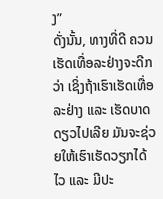ງ”
ດັ່ງນັ້ນ, ທາງທີ່ດີ ຄວນເຮັດເທື່ອລະຢ່າງຈະດີກວ່າ ເຊິ່ງຖ້າເຮົາເຮັດເທື່ອລະຢ່າງ ແລະ ເຮັດບາດດຽວໄປເລີຍ ມັນຈະຊ່ວຍໃຫ້ເຮົາເຮັດວຽກໄດ້ໄວ ແລະ ມີປະ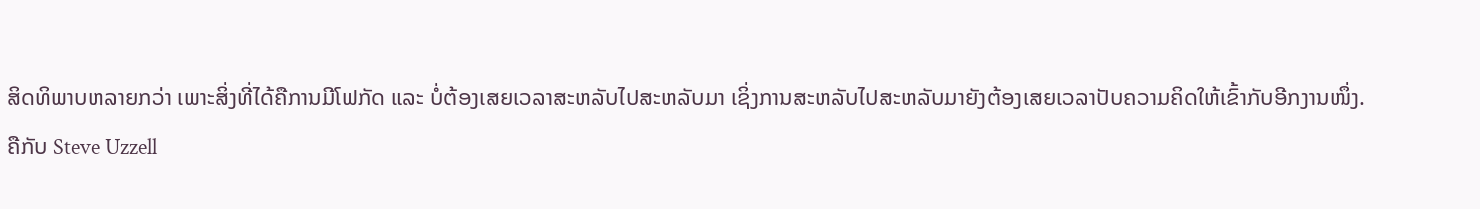ສິດທິພາບຫລາຍກວ່າ ເພາະສິ່ງທີ່ໄດ້ຄືການມີໂຟກັດ ແລະ ບໍ່ຕ້ອງເສຍເວລາສະຫລັບໄປສະຫລັບມາ ເຊິ່ງການສະຫລັບໄປສະຫລັບມາຍັງຕ້ອງເສຍເວລາປັບຄວາມຄິດໃຫ້ເຂົ້າກັບອີກງານໜຶ່ງ.
ຄືກັບ Steve Uzzell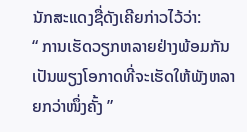ນັກສະແດງຊື່ດັງເຄີຍກ່າວໄວ້ວ່າ:
“ ການເຮັດວຽກຫລາຍຢ່າງພ້ອມກັນ ເປັນພຽງໂອກາດທີ່ຈະເຮັດໃຫ້ພັງຫລາຍກວ່າໜຶ່ງຄັ້ງ ”